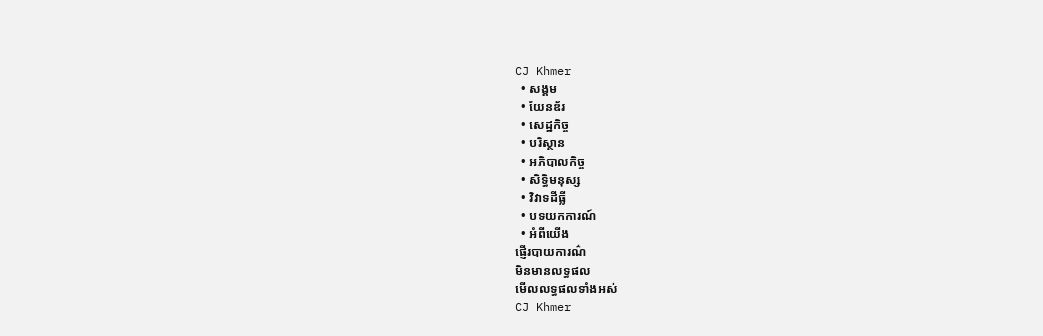CJ Khmer
  • សង្គម
  • យែនឌ័រ
  • សេដ្ឋកិច្ច
  • បរិស្ថាន
  • អភិបាលកិច្ច
  • សិទ្ធិមនុស្ស
  • វិវាទដីធ្លី
  • បទយកការណ៍
  • អំពីយើង
ផ្ញើរបាយការណ៌
មិនមានលទ្ធផល
មើលលទ្ធផលទាំងអស់
CJ Khmer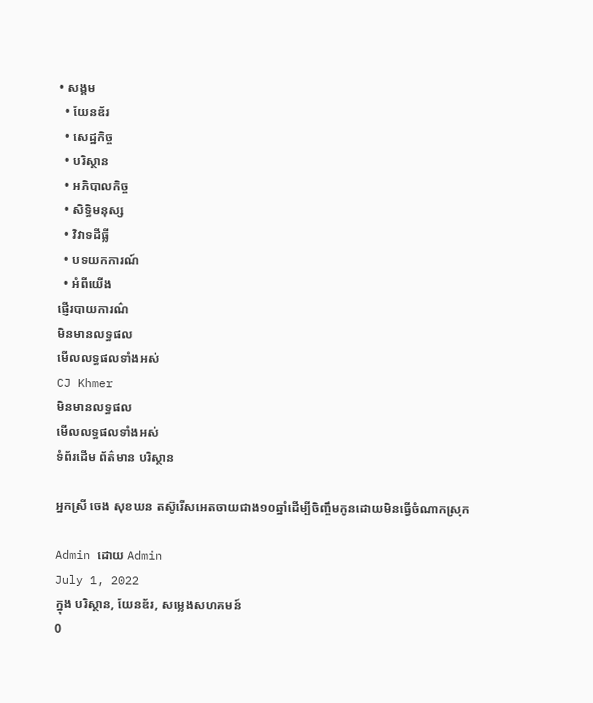• សង្គម
  • យែនឌ័រ
  • សេដ្ឋកិច្ច
  • បរិស្ថាន
  • អភិបាលកិច្ច
  • សិទ្ធិមនុស្ស
  • វិវាទដីធ្លី
  • បទយកការណ៍
  • អំពីយើង
ផ្ញើរបាយការណ៌
មិនមានលទ្ធផល
មើលលទ្ធផលទាំងអស់
CJ Khmer
មិនមានលទ្ធផល
មើលលទ្ធផលទាំងអស់
ទំព័រដើម ព័ត៌មាន បរិស្ថាន

អ្នកស្រី ចេង សុខឃន តស៊ូរើសអេតចាយជាង១០ឆ្នាំដើម្បីចិញ្ចឹមកូនដោយមិនធ្វើចំណាកស្រុក

Admin ដោយ Admin
July 1, 2022
ក្នុង បរិស្ថាន, យែនឌ័រ, សម្លេងសហគមន៍
0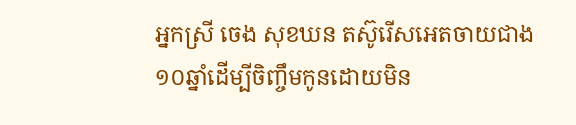អ្នកស្រី ចេង សុខឃន តស៊ូរើសអេតចាយជាង១០ឆ្នាំដើម្បីចិញ្ចឹមកូនដោយមិន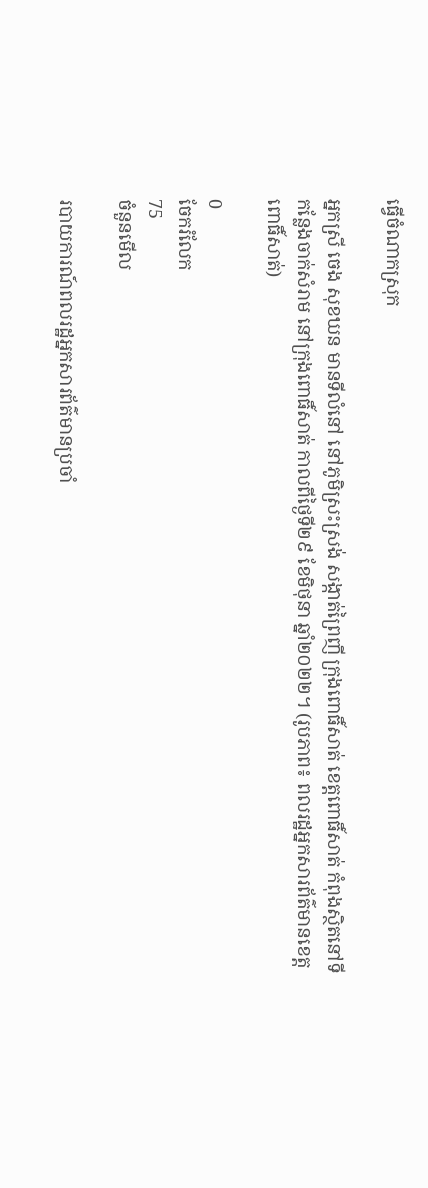ធ្វើចំណាកស្រុក

អ្នកស្រី ចេង សុខឃន មានទីលំនៅ នៅភូមិស្រះស្រង់ សង្កាត់ព្រៃញី ក្រុងពោធិ៍សាត់ ខេត្តពោធិ៍សាត់ កំពុងស្ថិតនៅទីកន្លែងចាក់សំរាម នៅក្រុងពោធិ៍សាត់ កាលពីថ្ងៃទី២៩ ខែមិថុនា ឆ្នាំ២០២២។ (រូបភាព៖ ពលរដ្ឋអ្នកសារព័ត៌មានខេត្តពោធិ៍សាត់)

0
ចែករំលែក
75
ចំនួនមើល

របាយការណ៍ពលរដ្ឋអ្នកសារព័ត៌មានប្រចាំ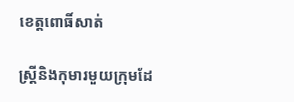ខេត្តពោធិ៍សាត់

ស្ត្រីនិងកុមារមួយក្រុមដែ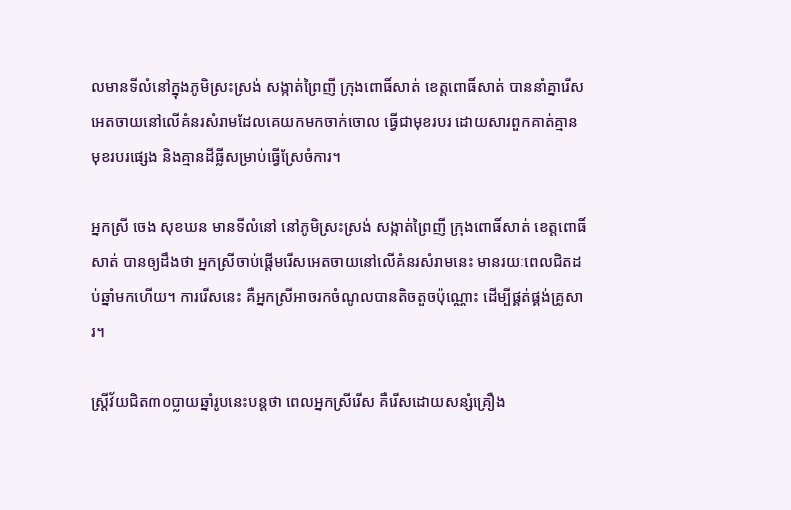លមានទីលំនៅក្នុងភូមិស្រះស្រង់ សង្កាត់ព្រៃញី ក្រុងពោធិ៍សាត់ ខេត្តពោធិ៍សាត់ បាននាំគ្នារើសអេតចាយនៅលើគំនរសំរាមដែលគេយកមកចាក់ចោល ធ្វើជាមុខរបរ ដោយសារពួកគាត់គ្មានមុខរបរផ្សេង និងគ្មានដីធ្លីសម្រាប់ធ្វើស្រែចំការ។

អ្នកស្រី ចេង សុខឃន មានទីលំនៅ នៅភូមិស្រះស្រង់ សង្កាត់ព្រៃញី ក្រុងពោធិ៍សាត់ ខេត្តពោធិ៍សាត់ បានឲ្យដឹងថា អ្នកស្រីចាប់ផ្ដើមរើសអេតចាយនៅលើគំនរសំរាមនេះ មានរយៈពេលជិតដប់ឆ្នាំមកហើយ។ ការរើសនេះ គឺអ្នកស្រីអាចរកចំណូលបានតិចតួចប៉ុណ្ណោះ ដើម្បីផ្គត់ផ្គង់គ្រូសារ។

ស្ត្រីវ័យជិត៣០ប្លាយឆ្នាំរូបនេះបន្តថា ពេលអ្នកស្រីរើស គឺរើសដោយសន្សំគ្រឿង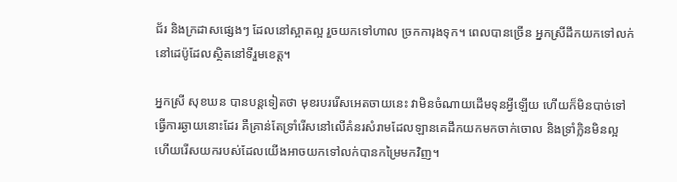ជ័រ និងក្រដាសផ្សេងៗ ដែលនៅស្អាតល្អ រួចយកទៅហាល ច្រកការុងទុក។ ពេលបានច្រើន អ្នកស្រីដឹកយកទៅលក់នៅដេប៉ូដែលស្ថិតនៅទីរួមខេត្ត។

អ្នកស្រី សុខឃន បានបន្តទៀតថា មុខរបររើសអេតចាយនេះ វាមិនចំណាយដើមទុនអ្វីឡើយ ហើយក៏មិនបាច់ទៅធ្វើការឆ្ងាយនោះដែរ គឺគ្រាន់តែទ្រាំរើសនៅលើគំនរសំរាមដែលឡានគេដឹកយកមកចាក់ចោល និងទ្រាំក្លិនមិនល្អ ហើយរើសយករបស់ដែលយើងអាចយកទៅលក់បានកម្រៃមកវិញ។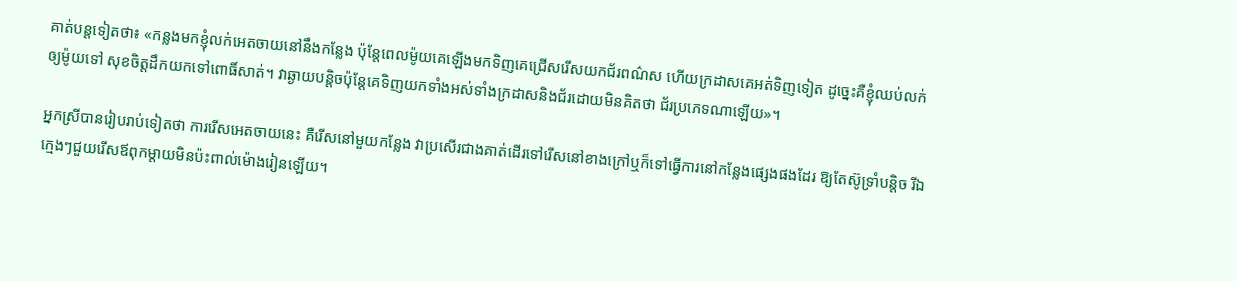គាត់បន្តទៀតថា៖ «កន្លងមកខ្ញុំលក់អេតចាយនៅនឹងកន្លែង ប៉ុន្តែពេលម៉ូយគេឡើងមកទិញគេជ្រើសរើសយកជ័រពណ៌ស ហើយក្រដាសគេអត់ទិញទៀត ដូច្នេះគឺខ្ញុំឈប់លក់ឲ្យម៉ូយទៅ សុខចិត្តដឹកយកទៅពោធិ៍សាត់។ វាឆ្ងាយបន្តិចប៉ុន្តែគេទិញយកទាំងអស់ទាំងក្រដាសនិងជ័រដោយមិនគិតថា ជ័រប្រភេទណាឡើយ»។

អ្នកស្រីបានរៀបរាប់ទៀតថា ការរើសអេតចាយនេះ គឺរើសនៅមួយកន្លែង វាប្រសើរជាងគាត់ដើរទៅរើសនៅខាងក្រៅឬក៏ទៅធ្វើការនៅកន្លែងផ្សេងផងដែរ ឱ្យតែស៊ូទ្រាំបន្តិច រីឯក្មេងៗជួយរើសឪពុកម្តាយមិនប៉ះពាល់ម៉ោងរៀនឡើយ។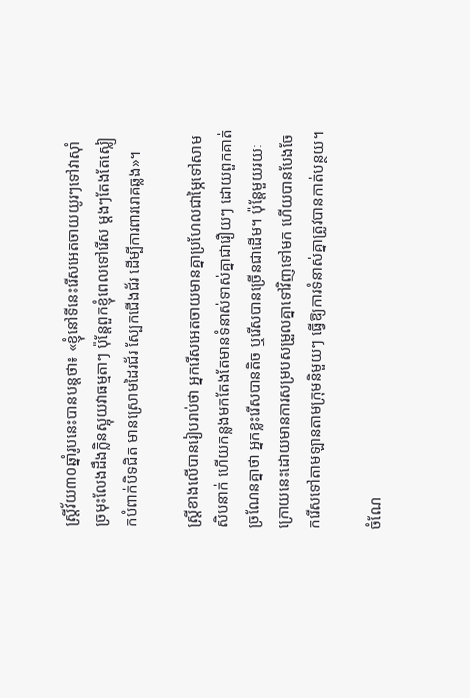ស្រ្តីវ័យ៣០ឆ្នាំរូបនេះបានបន្តថា៖ «ខ្ញុំនៅទីនេះរើសអេតចាយយូរៗទៅវាស៊ាំច្រមុះលែងដឹងក្លិនស្អុយវាធម្មតាៗ ប៉ុន្តែពួកខ្ញុំពេលទៅរើស ម្តងៗតែងតែស្លៀកបំពាក់បិទជិត មានស្រោមដៃរជ័រ ស្បែកជើងជ័រ ដើម្បីការពាររោគឆ្លង»។

ស្ត្រីខាងលើបានរៀបរាប់ថា អ្នករើសអេតចាយមានគ្នាប្រហែលជាម្ភៃទៅសាមសិបនាក់ ហើយកន្លងមកតែងតែមានទំនាស់ទាស់គ្នាជារឿយៗ ដោយពួកគាត់ច្រណែនគ្នាថា អ្នកខ្លះរើសបានតិច ឬរើសបានច្រើនជាដើម។ ប៉ុន្តែមួយរយៈក្រោយនេះដោយមានការសម្របសម្រួលគ្នាទៅវិញទៅមក ហើយបានបែងចែករើសទៅតាមឡានតាមក្រុមនិមួយៗ ធ្វើឱ្យការទំនាស់គ្នាត្រូវបានកាត់បន្ថយ។

ចំណែ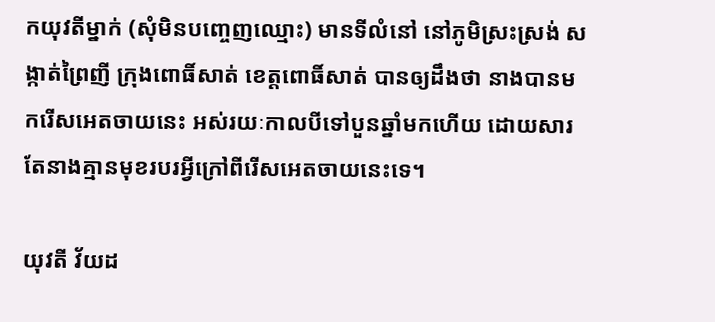កយុវតីម្នាក់ (សុំមិនបញ្ចេញឈ្មោះ) មានទីលំនៅ នៅភូមិស្រះស្រង់ សង្កាត់ព្រៃញី ក្រុងពោធិ៍សាត់ ខេត្តពោធិ៍សាត់ បានឲ្យដឹងថា នាងបានមករើសអេតចាយនេះ អស់រយៈកាលបីទៅបួនឆ្នាំមកហើយ ដោយសារតែនាងគ្មានមុខរបរអ្វីក្រៅពីរើសអេតចាយនេះទេ។

យុវតី វ័យដ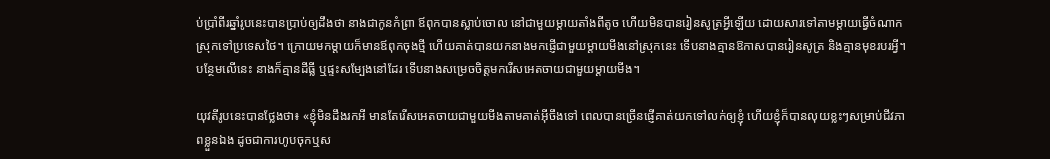ប់ប្រាំពីរឆ្នាំរូបនេះបានប្រាប់ឲ្យដឹងថា នាងជាកូនកំព្រា ឪពុកបានស្លាប់ចោល នៅជាមួយម្តាយតាំងពីតូច ហើយមិនបានរៀនសូត្រអ្វីឡើយ ដោយសារទៅតាមម្តាយធ្វើចំណាកស្រុកទៅប្រទេសថៃ។ ក្រោយមកម្តាយក៏មានឪពុកចុងថ្មី ហើយគាត់បានយកនាងមកផ្ញើជាមួយម្តាយមីងនៅស្រុកនេះ ទើបនាងគ្មានឱកាសបានរៀនសូត្រ និងគ្មានមុខរបរអ្វី។ បន្ថែមលើនេះ នាងក៏គ្មានដីធ្លី ឬផ្ទះសម្បែងនៅដែរ ទើបនាងសម្រេចចិត្តមករើសអេតចាយជាមួយម្ដាយមីង។

យុវតីរូបនេះបានថ្លែងថា៖ «ខ្ញុំមិនដឹងរកអី មានតែរើសអេតចាយជាមួយមីងតាមគាត់អ៊ីចឹងទៅ ពេលបានច្រើនផ្ញើគាត់យកទៅលក់ឲ្យខ្ញុំ ហើយខ្ញុំក៏បានលុយខ្លះៗសម្រាប់ជីវភាពខ្លួនឯង ដូចជាការហូបចុកឬស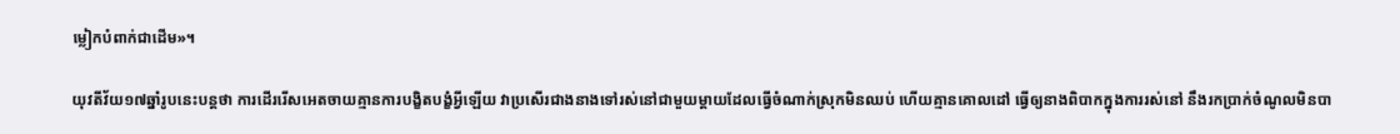ម្លៀកបំពាក់ជាដើម»។

យុវតីវ័យ១៧ឆ្នាំរូបនេះបន្តថា ការដើររើសអេតចាយគ្មានការបង្ខិតបង្ខំអ្វីឡើយ វាប្រសើរជាងនាងទៅរស់នៅជាមួយម្តាយដែលធ្វើចំណាក់ស្រុកមិនឈប់ ហើយគ្មានគោលដៅ ធ្វើឲ្យនាងពិបាកក្នុងការរស់នៅ នឹងរកប្រាក់ចំណូលមិនបា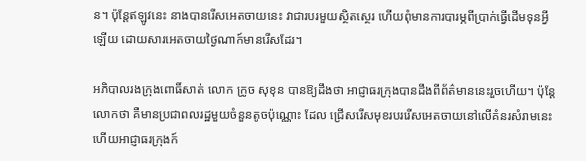ន។ ប៉ុន្តែឥឡូវនេះ នាងបានរើសអេតចាយនេះ វាជារបរមួយស្ថិតស្ថេរ ហើយពុំមានការបារម្ភពីប្រាក់ធ្វើដើមទុនអ្វីឡើយ ដោយសារអេតចាយថ្ងៃណាក៍មានរើសដែរ។

អភិបាលរងក្រុងពោធិ៍សាត់ លោក ក្រូច សុខុន បានឱ្យដឹងថា អាជ្ញាធរក្រុងបានដឹងពីព័ត៌មាននេះរួចហើយ។ ប៉ុន្តែលោកថា គឺមានប្រជាពលរដ្ឋមួយចំនួនតូចប៉ុណ្ណោះ ដែល ជ្រើសរើសមុខរបររើសអេតចាយនៅលើគំនរសំរាមនេះ ហើយអាជ្ញាធរក្រុងក៍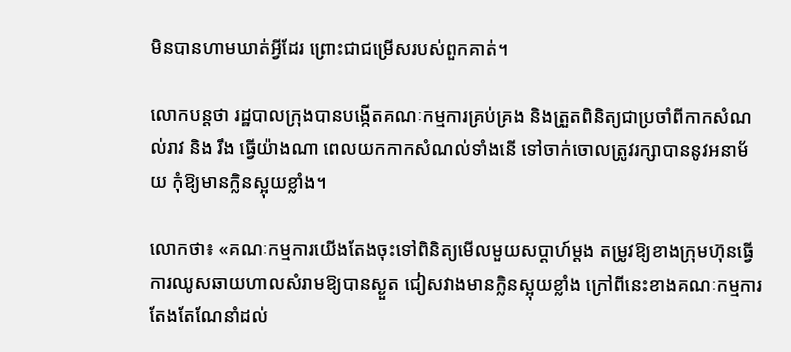មិនបានហាមឃាត់អ្វីដែរ ព្រោះជាជម្រើសរបស់ពួកគាត់។

លោកបន្តថា រដ្ឋបាលក្រុងបានបង្កើតគណៈកម្មការគ្រប់គ្រង និងត្រួតពិនិត្យជាប្រចាំពីកាកសំណល់រាវ និង រឹង ធ្វើយ៉ាងណា ពេលយកកាកសំណល់ទាំងនើ ទៅចាក់ចោលត្រូវរក្សាបាននូវអនាម័យ កុំឱ្យមានក្លិនស្អុយខ្លាំង។

លោកថា៖ «គណៈកម្មការយើងតែងចុះទៅពិនិត្យមើលមួយសប្តាហ៍ម្តង តម្រូវឱ្យខាងក្រុមហ៊ុនធ្វើការឈូសឆាយហាលសំរាមឱ្យបានស្ងួត ជៀសវាងមានក្លិនស្អុយខ្លាំង ក្រៅពីនេះខាងគណៈកម្មការតែងតែណែនាំដល់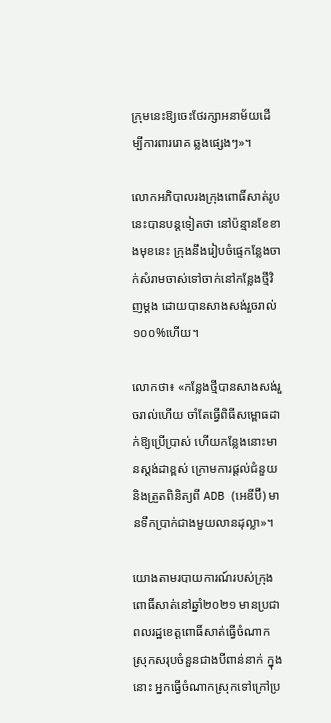ក្រុមនេះឱ្យចេះថែរក្សាអនាម័យដើម្បីការពាររោគ ឆ្លងផ្សេងៗ»។

លោកអភិបាលរងក្រុងពោធិ៍សាត់រូបនេះបានបន្តទៀតថា នៅប៉ន្មានខែខាងមុខនេះ ក្រុងនឹងរៀបចំផ្ទេកន្លែងចាក់សំរាមចាស់ទៅចាក់នៅកន្លែងថ្មីវិញម្តង ដោយបានសាងសង់រួចរាល់ ១០០%ហើយ។

លោកថា៖ «កន្លែងថ្មីបានសាងសង់រួចរាល់ហើយ ចាំតែធ្វើពិធីសម្ពោធដាក់ឱ្យប្រើប្រាស់ ហើយកន្លែងនោះមានស្តង់ដាខ្ពស់ ក្រោមការផ្តល់ជំនួយនិងត្រួតពិនិត្យពី ADB (អេឌីប៊ី) មានទឹកប្រាក់ជាងមួយលានដុល្លា»។

យោងតាមរបាយការណ៍របស់ក្រុងពោធិ៍សាត់នៅឆ្នាំ២០២១ មានប្រជាពលរដ្ឋខេត្តពោធិ៍សាត់ធ្វើចំណាកស្រុកសរុបចំនួនជាងបីពាន់នាក់ ក្នុងនោះ អ្នកធ្វើចំណាកស្រុកទៅក្រៅប្រ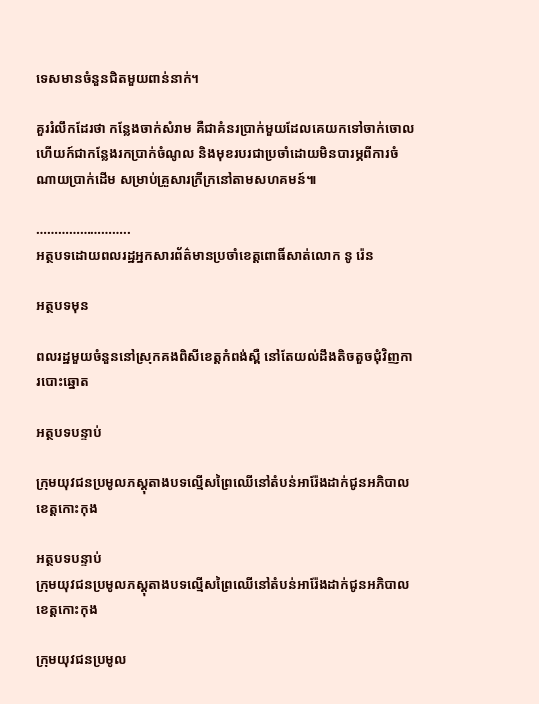ទេសមានចំនួនជិតមួយពាន់នាក់។

គួររំលឹកដែរថា កន្លែងចាក់សំរាម គឺជាគំនរប្រាក់មួយដែលគេយកទៅចាក់ចោល ហើយក៍ជាកន្លែងរកប្រាក់ចំណូល និងមុខរបរជាប្រចាំដោយមិនបារម្ភពីការចំណាយប្រាក់ដើម សម្រាប់គ្រួសារក្រីក្រនៅតាមសហគមន៍៕

……………………..
អត្ថបទដោយពលរដ្ឋអ្នកសារព័ត៌មានប្រចាំខេត្តពោធិ៍សាត់លោក នូ រ៉េន

អត្ថបទមុន

ពលរដ្ឋមួយចំនួននៅស្រុកគងពិសីខេត្តកំពង់ស្ពឺ នៅតែយល់ដឹងតិចតួចជុំវិញការបោះឆ្នោត

អត្ថបទបន្ទាប់

ក្រុមយុវជនប្រមូលភស្តុតាងបទល្មើសព្រៃឈើនៅតំបន់អារ៉ែងដាក់ជូនអភិបាលខេត្ដកោះកុង

អត្ថបទបន្ទាប់
ក្រុមយុវជនប្រមូលភស្តុតាងបទល្មើសព្រៃឈើនៅតំបន់អារ៉ែងដាក់ជូនអភិបាលខេត្ដកោះកុង

ក្រុមយុវជនប្រមូល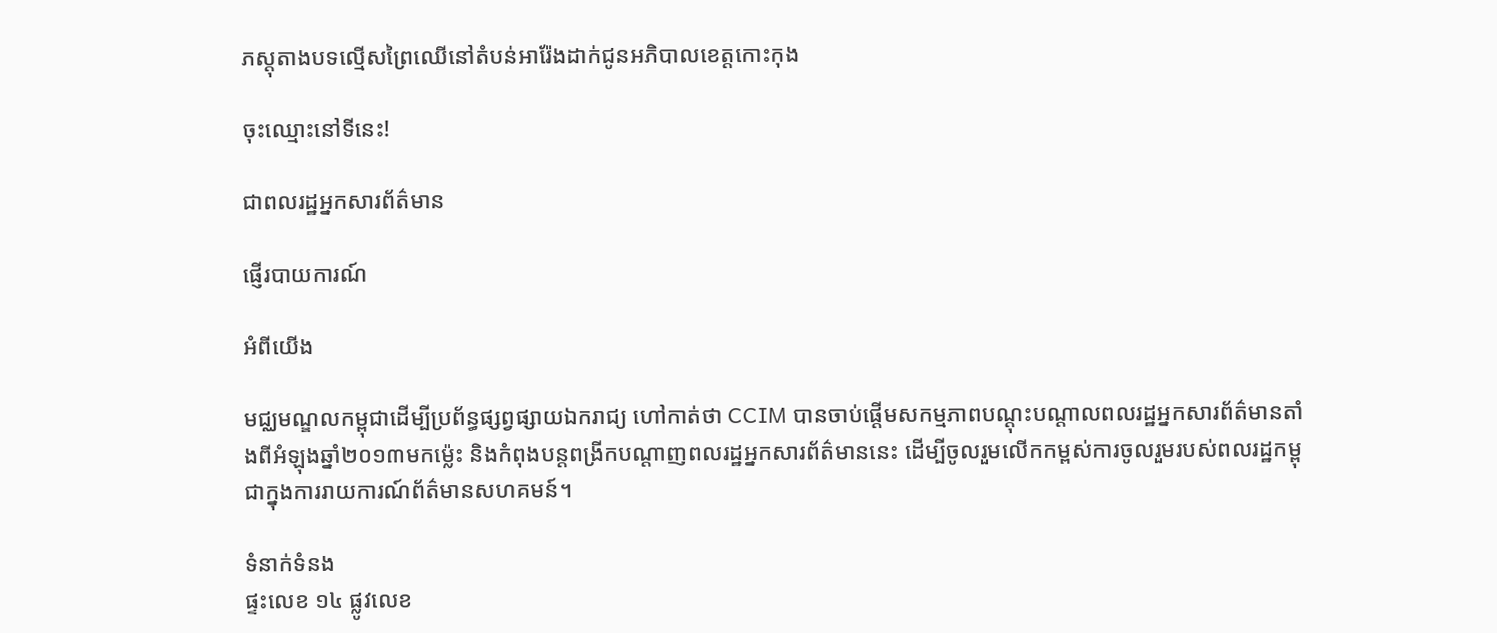ភស្តុតាងបទល្មើសព្រៃឈើនៅតំបន់អារ៉ែងដាក់ជូនអភិបាលខេត្ដកោះកុង

ចុះឈ្មោះនៅទីនេះ!

ជាពលរដ្ឋអ្នកសារព័ត៌មាន

ផ្ញើរបាយការណ៍

អំពីយើង

មជ្ឈមណ្ឌលកម្ពុជាដើម្បីប្រព័ន្ធផ្សព្វផ្សាយឯករាជ្យ ហៅកាត់ថា CCIM បានចាប់ផ្ដើមសកម្មភាពបណ្ដុះបណ្ដាលពលរដ្ឋអ្នកសារព័ត៌មានតាំងពីអំឡុងឆ្នាំ២០១៣មកម្ល៉េះ និងកំពុងបន្ដពង្រីកបណ្ដាញពលរដ្ឋអ្នកសារព័ត៌មាននេះ ដើម្បីចូលរួមលើកកម្ពស់ការចូលរួមរបស់ពលរដ្ឋកម្ពុជាក្នុងការរាយការណ៍ព័ត៌មានសហគមន៍។

ទំនាក់ទំនង
ផ្ទះលេខ ១៤ ផ្លូវលេខ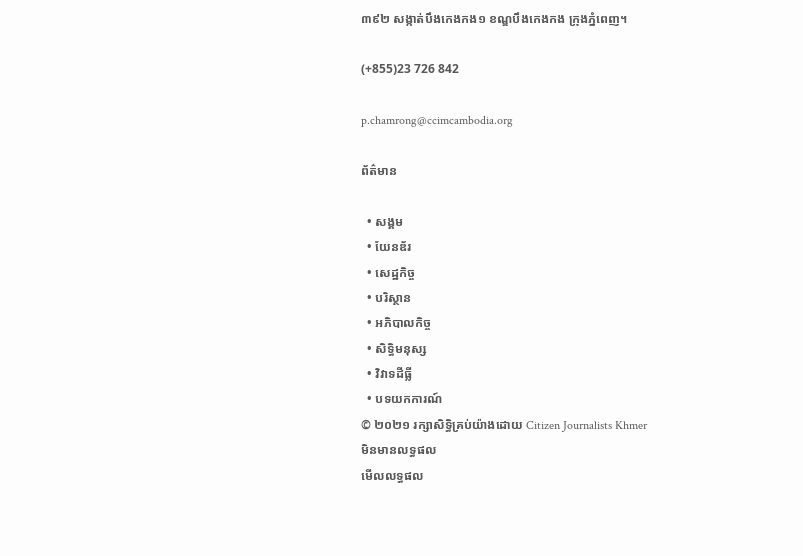៣៩២ សង្កាត់បឹងកេងកង១ ខណ្ឌបឹងកេងកង ក្រុងភ្នំពេញ។

(+855)23 726 842

p.chamrong@ccimcambodia.org

ព័ត៌មាន

  • សង្គម
  • យែនឌ័រ
  • សេដ្ឋកិច្ច
  • បរិស្ថាន
  • អភិបាលកិច្ច
  • សិទ្ធិមនុស្ស
  • វិវាទដីធ្លី
  • បទយកការណ៍
© ២០២១ រក្សាសិទ្ធិគ្រប់យ៉ាងដោយ Citizen Journalists Khmer
មិនមានលទ្ធផល
មើលលទ្ធផល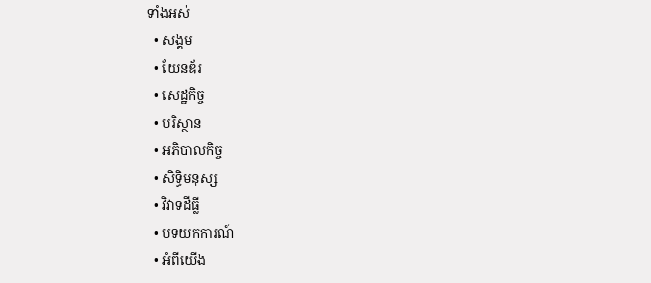ទាំងអស់
  • សង្គម
  • យែនឌ័រ
  • សេដ្ឋកិច្ច
  • បរិស្ថាន
  • អភិបាលកិច្ច
  • សិទ្ធិមនុស្ស
  • វិវាទដីធ្លី
  • បទយកការណ៍
  • អំពីយើង